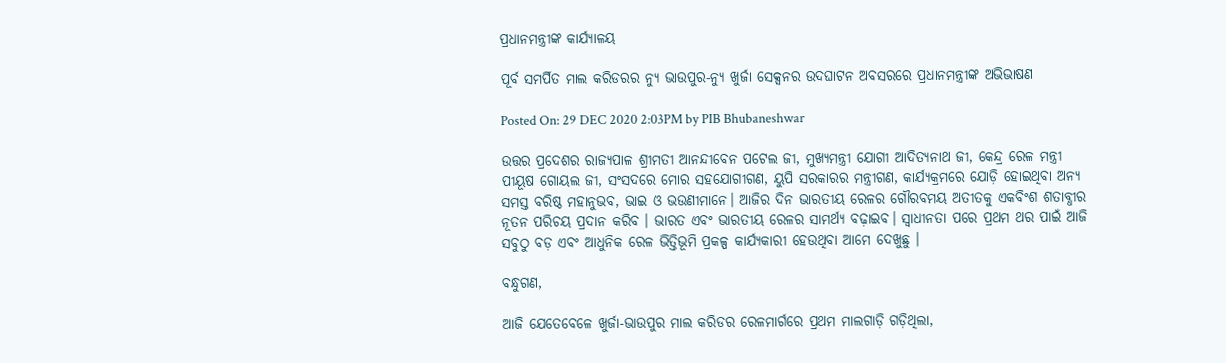ପ୍ରଧାନମନ୍ତ୍ରୀଙ୍କ କାର୍ଯ୍ୟାଳୟ

ପୂର୍ବ ସମର୍ପିତ ମାଲ କରିଡରର ନ୍ୟୁ ଭାଉପୁର-ନ୍ୟୁ ଖୁର୍ଜା ସେକ୍ସନର ଉଦଘାଟନ ଅବସରରେ ପ୍ରଧାନମନ୍ତ୍ରୀଙ୍କ ଅଭିଭାଷଣ

Posted On: 29 DEC 2020 2:03PM by PIB Bhubaneshwar

ଉତ୍ତର ପ୍ରଦେଶର ରାଜ୍ୟପାଳ ଶ୍ରୀମତୀ ଆନନ୍ଦୀବେନ ପଟେଲ ଜୀ, ମୁଖ୍ୟମନ୍ତ୍ରୀ ଯୋଗୀ ଆଦିତ୍ୟନାଥ ଜୀ, କେନ୍ଦ୍ର ରେଳ ମନ୍ତ୍ରୀ ପୀୟୂଷ ଗୋୟଲ ଜୀ, ସଂସଦରେ ମୋର ସହଯୋଗୀଗଣ, ୟୁପି ସରକାରର ମନ୍ତ୍ରୀଗଣ, କାର୍ଯ୍ୟକ୍ରମରେ ଯୋଡ଼ି ହୋଇଥିବା ଅନ୍ୟ ସମସ୍ତ ବରିଷ୍ଠ ମହାନୁଭବ, ଭାଇ ଓ ଭଉଣୀମାନେ। ଆଜିର ଦିନ ଭାରତୀୟ ରେଳର ଗୌରବମୟ ଅତୀତକୁ ଏକବିଂଶ ଶତାବ୍ଧୀର ନୂତନ ପରିଚୟ ପ୍ରଦାନ କରିବ । ଭାରତ ଏବଂ ଭାରତୀୟ ରେଳର ସାମର୍ଥ୍ୟ ବଢ଼ାଇବ। ସ୍ୱାଧୀନତା ପରେ ପ୍ରଥମ ଥର ପାଇଁ ଆଜି ସବୁଠୁ ବଡ଼ ଏବଂ ଆଧୁନିକ ରେଳ ଭିତ୍ତିଭୂମି ପ୍ରକଳ୍ପ କାର୍ଯ୍ୟକାରୀ ହେଉଥିବା ଆମେ ଦେଖୁଛୁ ।

ବନ୍ଧୁଗଣ,

ଆଜି ଯେତେବେଳେ ଖୁର୍ଜା-ଭାଉପୁର ମାଲ କରିଡର ରେଳମାର୍ଗରେ ପ୍ରଥମ ମାଲଗାଡ଼ି ଗଡ଼ିଥିଲା,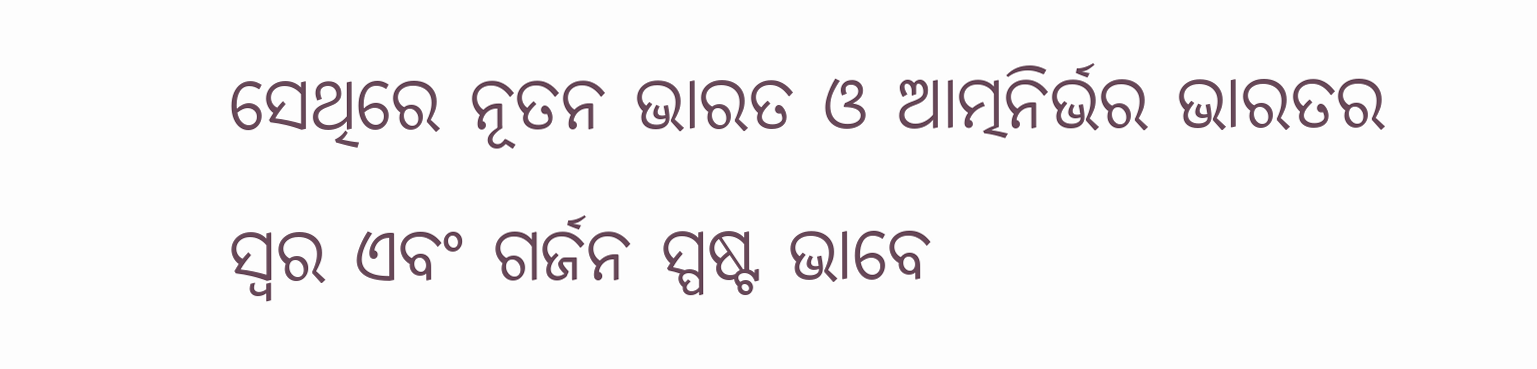ସେଥିରେ ନୂତନ ଭାରତ ଓ ଆତ୍ମନିର୍ଭର ଭାରତର ସ୍ୱର ଏବଂ ଗର୍ଜନ ସ୍ପଷ୍ଟ ଭାବେ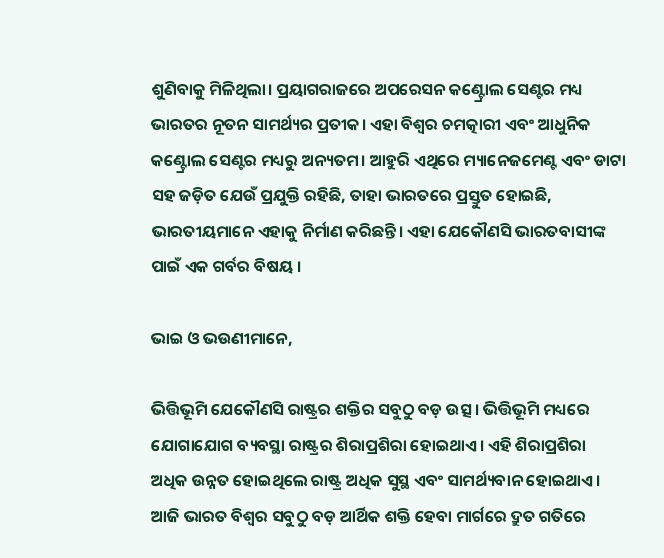ଶୁଣିବାକୁ ମିଳିଥିଲା। ପ୍ରୟାଗରାଜରେ ଅପରେସନ କଣ୍ଟ୍ରୋଲ ସେଣ୍ଟର ମଧ୍ୟ ଭାରତର ନୂତନ ସାମର୍ଥ୍ୟର ପ୍ରତୀକ। ଏହା ବିଶ୍ୱର ଚମତ୍କାରୀ ଏବଂ ଆଧୁନିକ କଣ୍ଟ୍ରୋଲ ସେଣ୍ଟର ମଧ୍ୟରୁ ଅନ୍ୟତମ। ଆହୁରି ଏଥିରେ ମ୍ୟାନେଜମେଣ୍ଟ ଏବଂ ଡାଟା ସହ ଜଡ଼ିତ ଯେଉଁ ପ୍ରଯୁକ୍ତି ରହିଛି, ତାହା ଭାରତରେ ପ୍ରସ୍ତୁତ ହୋଇଛି, ଭାରତୀୟମାନେ ଏହାକୁ ନିର୍ମାଣ କରିଛନ୍ତି। ଏହା ଯେକୌଣସି ଭାରତବାସୀଙ୍କ ପାଇଁ ଏକ ଗର୍ବର ବିଷୟ ।

ଭାଇ ଓ ଭଉଣୀମାନେ,

ଭିତ୍ତିଭୂମି ଯେକୌଣସି ରାଷ୍ଟ୍ରର ଶକ୍ତିର ସବୁଠୁ ବଡ଼ ଉତ୍ସ। ଭିତ୍ତିଭୂମି ମଧ୍ୟରେ ଯୋଗାଯୋଗ ବ୍ୟବସ୍ଥା ରାଷ୍ଟ୍ରର ଶିରାପ୍ରଶିରା ହୋଇଥାଏ। ଏହି ଶିରାପ୍ରଶିରା ଅଧିକ ଉନ୍ନତ ହୋଇଥିଲେ ରାଷ୍ଟ୍ର ଅଧିକ ସୁସ୍ଥ ଏବଂ ସାମର୍ଥ୍ୟବାନ ହୋଇଥାଏ। ଆଜି ଭାରତ ବିଶ୍ୱର ସବୁଠୁ ବଡ଼ ଆର୍ଥିକ ଶକ୍ତି ହେବା ମାର୍ଗରେ ଦ୍ରୁତ ଗତିରେ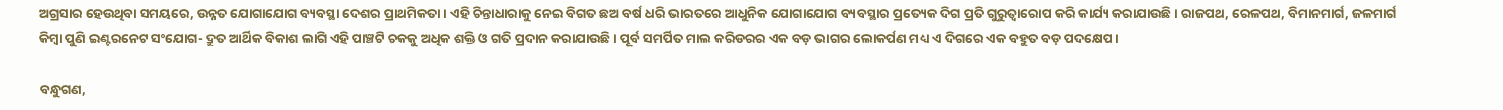ଅଗ୍ରସାର ହେଉଥିବା ସମୟରେ, ଉନ୍ନତ ଯୋଗାଯୋଗ ବ୍ୟବସ୍ଥା ଦେଶର ପ୍ରାଥମିକତା। ଏହି ଚିନ୍ତାଧାରାକୁ ନେଇ ବିଗତ ଛଅ ବର୍ଷ ଧରି ଭାରତରେ ଆଧୁନିକ ଯୋଗାଯୋଗ ବ୍ୟବସ୍ଥାର ପ୍ରତ୍ୟେକ ଦିଗ ପ୍ରତି ଗୁରୁତ୍ୱାରୋପ କରି କାର୍ଯ୍ୟ କରାଯାଉଛି। ରାଜପଥ, ରେଳପଥ, ବିମାନମାର୍ଗ, ଜଳମାର୍ଗ କିମ୍ବା ପୁଣି ଇଣ୍ଟରନେଟ ସଂଯୋଗ- ଦ୍ରୁତ ଆର୍ଥିକ ବିକାଶ ଲାଗି ଏହି ପାଞ୍ଚଟି ଚକକୁ ଅଧିକ ଶକ୍ତି ଓ ଗତି ପ୍ରଦାନ କରାଯାଉଛି। ପୂର୍ବ ସମର୍ପିତ ମାଲ କରିଡରର ଏକ ବଡ଼ ଭାଗର ଲୋକର୍ପଣ ମଧ୍ୟ ଏ ଦିଗରେ ଏକ ବହୁତ ବଡ଼ ପଦକ୍ଷେପ।

ବନ୍ଧୁଗଣ,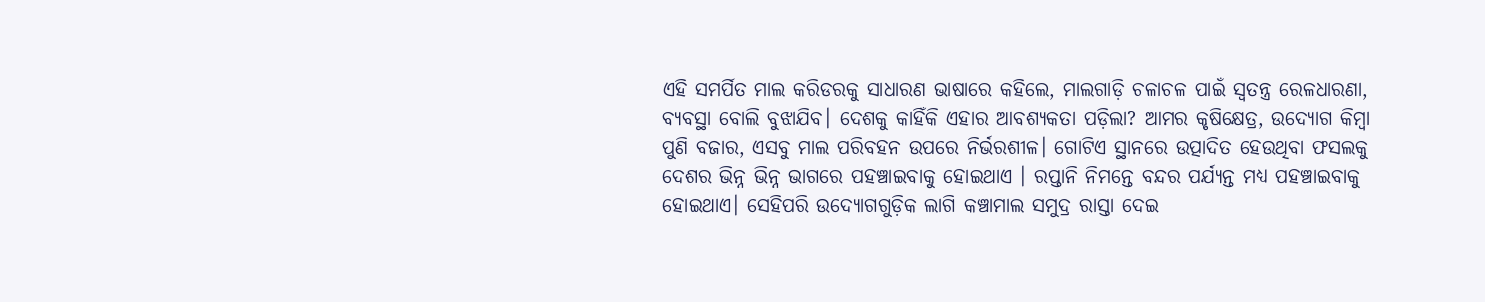ଏହି ସମର୍ପିତ ମାଲ କରିଡରକୁ ସାଧାରଣ ଭାଷାରେ କହିଲେ, ମାଲଗାଡ଼ି ଚଳାଚଳ ପାଇଁ ସ୍ୱତନ୍ତ୍ର ରେଳଧାରଣା, ବ୍ୟବସ୍ଥା ବୋଲି ବୁଝାଯିବ। ଦେଶକୁ କାହିଁକି ଏହାର ଆବଶ୍ୟକତା ପଡ଼ିଲା? ଆମର କୃଷିକ୍ଷେତ୍ର, ଉଦ୍ୟୋଗ କିମ୍ବା ପୁଣି ବଜାର, ଏସବୁ ମାଲ ପରିବହନ ଉପରେ ନିର୍ଭରଶୀଳ। ଗୋଟିଏ ସ୍ଥାନରେ ଉତ୍ପାଦିତ ହେଉଥିବା ଫସଲକୁ ଦେଶର ଭିନ୍ନ ଭିନ୍ନ ଭାଗରେ ପହଞ୍ଚାଇବାକୁ ହୋଇଥାଏ । ରପ୍ତାନି ନିମନ୍ତେ ବନ୍ଦର ପର୍ଯ୍ୟନ୍ତ ମଧ୍ୟ ପହଞ୍ଚାଇବାକୁ ହୋଇଥାଏ। ସେହିପରି ଉଦ୍ୟୋଗଗୁଡ଼ିକ ଲାଗି କଞ୍ଚାମାଲ ସମୁଦ୍ର ରାସ୍ତା ଦେଇ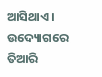ଆସିଥାଏ। ଉଦ୍ୟୋଗରେ ତିଆରି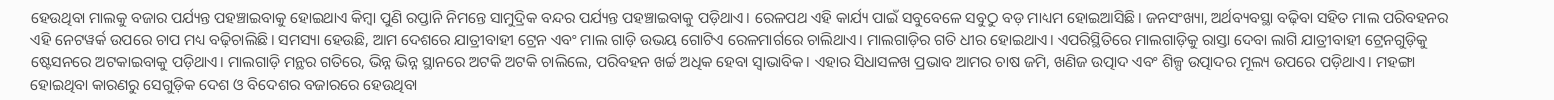ହେଉଥିବା ମାଲକୁ ବଜାର ପର୍ଯ୍ୟନ୍ତ ପହଞ୍ଚାଇବାକୁ ହୋଇଥାଏ କିମ୍ବା ପୁଣି ରପ୍ତାନି ନିମନ୍ତେ ସାମୁଦ୍ରିକ ବନ୍ଦର ପର୍ଯ୍ୟନ୍ତ ପହଞ୍ଚାଇବାକୁ ପଡ଼ିଥାଏ। ରେଳପଥ ଏହି କାର୍ଯ୍ୟ ପାଇଁ ସବୁବେଳେ ସବୁଠୁ ବଡ଼ ମାଧ୍ୟମ ହୋଇଆସିଛି। ଜନସଂଖ୍ୟା, ଅର୍ଥବ୍ୟବସ୍ଥା ବଢ଼ିବା ସହିତ ମାଲ ପରିବହନର ଏହି ନେଟୱର୍କ ଉପରେ ଚାପ ମଧ୍ୟ ବଢ଼ିଚାଲିଛି। ସମସ୍ୟା ହେଉଛି, ଆମ ଦେଶରେ ଯାତ୍ରୀବାହୀ ଟ୍ରେନ ଏବଂ ମାଲ ଗାଡ଼ି ଉଭୟ ଗୋଟିଏ ରେଳମାର୍ଗରେ ଚାଲିଥାଏ। ମାଲଗାଡ଼ିର ଗତି ଧୀର ହୋଇଥାଏ। ଏପରିସ୍ଥିତିରେ ମାଲଗାଡ଼ିକୁ ରାସ୍ତା ଦେବା ଲାଗି ଯାତ୍ରୀବାହୀ ଟ୍ରେନଗୁଡ଼ିକୁ ଷ୍ଟେସନରେ ଅଟକାଇବାକୁ ପଡ଼ିଥାଏ। ମାଲଗାଡ଼ି ମନ୍ଥର ଗତିରେ, ଭିନ୍ନ ଭିନ୍ନ ସ୍ଥାନରେ ଅଟକି ଅଟକି ଚାଲିଲେ, ପରିବହନ ଖର୍ଚ୍ଚ ଅଧିକ ହେବା ସ୍ୱାଭାବିକ। ଏହାର ସିଧାସଳଖ ପ୍ରଭାବ ଆମର ଚାଷ ଜମି, ଖଣିଜ ଉତ୍ପାଦ ଏବଂ ଶିଳ୍ପ ଉତ୍ପାଦର ମୂଲ୍ୟ ଉପରେ ପଡ଼ିଥାଏ। ମହଙ୍ଗା ହୋଇଥିବା କାରଣରୁ ସେଗୁଡ଼ିକ ଦେଶ ଓ ବିଦେଶର ବଜାରରେ ହେଉଥିବା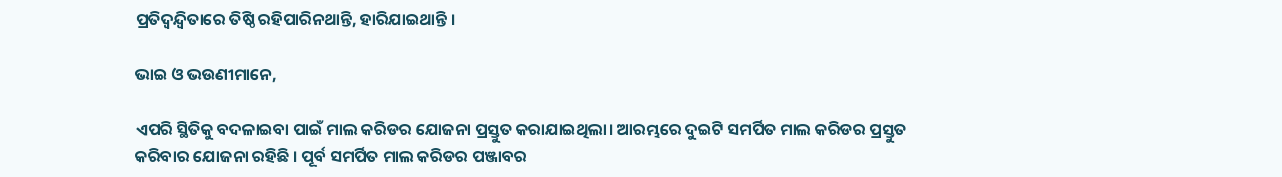ପ୍ରତିଦ୍ୱନ୍ଦ୍ୱିତାରେ ତିଷ୍ଠି ରହିପାରିନଥାନ୍ତି, ହାରିଯାଇଥାନ୍ତି ।

ଭାଇ ଓ ଭଉଣୀମାନେ,

ଏପରି ସ୍ଥିତିକୁ ବଦଳାଇବା ପାଇଁ ମାଲ କରିଡର ଯୋଜନା ପ୍ରସ୍ତୁତ କରାଯାଇଥିଲା। ଆରମ୍ଭରେ ଦୁଇଟି ସମର୍ପିତ ମାଲ କରିଡର ପ୍ରସ୍ତୁତ କରିବାର ଯୋଜନା ରହିଛି । ପୂର୍ବ ସମର୍ପିତ ମାଲ କରିଡର ପଞ୍ଜାବର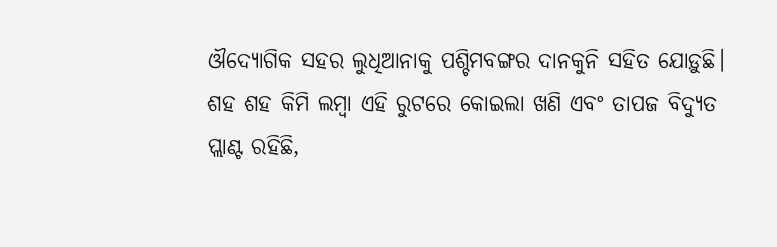ଔଦ୍ୟୋଗିକ ସହର ଲୁଧିଆନାକୁ ପଶ୍ଚିମବଙ୍ଗର ଦାନକୁନି ସହିତ ଯୋଡ଼ୁଛି। ଶହ ଶହ କିମି ଲମ୍ବା ଏହି ରୁଟରେ କୋଇଲା ଖଣି ଏବଂ ତାପଜ ବିଦ୍ୟୁତ ପ୍ଲାଣ୍ଟ ରହିଛି,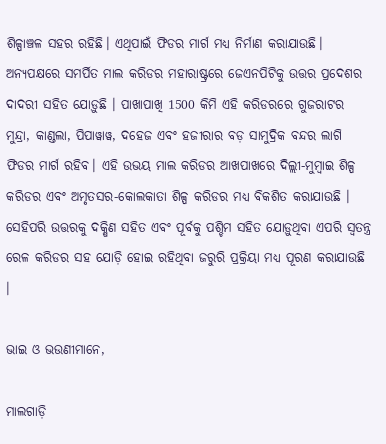ଶିଳ୍ପାଞ୍ଚଳ ସହର ରହିଛି। ଏଥିପାଇଁ ଫିଡର ମାର୍ଗ ମଧ୍ୟ ନିର୍ମାଣ କରାଯାଉଛି। ଅନ୍ୟପକ୍ଷରେ ସମର୍ପିତ ମାଲ କରିଡର ମହାରାଷ୍ଟ୍ରରେ ଜେଏନପିଟିକୁ ଉତ୍ତର ପ୍ରଦେଶର ଦାଦରୀ ସହିତ ଯୋଡ଼ୁଛି । ପାଖାପାଖି 1500 କିମି ଏହି କରିଡରରେ ଗୁଜରାଟର ମୁନ୍ଦ୍ରା, କାଣ୍ଡଲା, ପିପାୱାୱ, ଦହେଜ ଏବଂ ହଜୀରାର ବଡ଼ ସାମୁଦ୍ରିକ ବନ୍ଦର ଲାଗି ଫିଡର ମାର୍ଗ ରହିବ। ଏହି ଉଭୟ ମାଲ କରିଡର ଆଖପାଖରେ ଦିଲ୍ଲୀ-ମୁମ୍ବାଇ ଶିଳ୍ପ କରିଡର ଏବଂ ଅମୃତସର-କୋଲକାତା ଶିଳ୍ପ କରିଡର ମଧ୍ୟ ବିକଶିତ କରାଯାଉଛି । ସେହିପରି ଉତ୍ତରକୁ ଦକ୍ଷିଣ ସହିତ ଏବଂ ପୂର୍ବକୁ ପଶ୍ଚିମ ସହିତ ଯୋଡ଼ୁଥିବା ଏପରି ସ୍ୱତନ୍ତ୍ର ରେଳ କରିଡର ସହ ଯୋଡ଼ି ହୋଇ ରହିଥିବା ଜରୁରି ପ୍ରକ୍ରିୟା ମଧ୍ୟ ପୂରଣ କରାଯାଉଛି ।

ଭାଇ ଓ ଭଉଣୀମାନେ,

ମାଲଗାଡ଼ି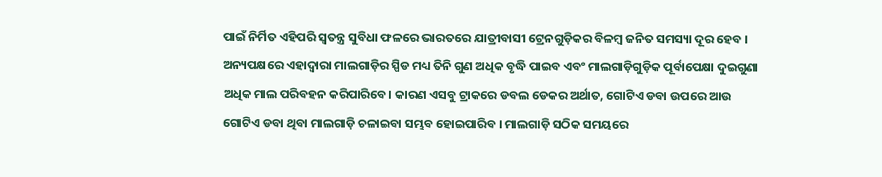ପାଇଁ ନିର୍ମିତ ଏହିପରି ସ୍ୱତନ୍ତ୍ର ସୁବିଧା ଫଳରେ ଭାରତରେ ଯାତ୍ରୀବାସୀ ଟ୍ରେନଗୁଡ଼ିକର ବିଳମ୍ବ ଜନିତ ସମସ୍ୟା ଦୂର ହେବ । ଅନ୍ୟପକ୍ଷରେ ଏହାଦ୍ୱାରା ମାଲଗାଡ଼ିର ସ୍ପିଡ ମଧ୍ୟ ତିନି ଗୁଣ ଅଧିକ ବୃଦ୍ଧି ପାଇବ ଏବଂ ମାଲଗାଡ଼ିଗୁଡ଼ିକ ପୂର୍ବାପେକ୍ଷା ଦୁଇଗୁଣା ଅଧିକ ମାଲ ପରିବହନ କରିପାରିବେ। କାରଣ ଏସବୁ ଟ୍ରାକରେ ଡବଲ ଡେକର ଅର୍ଥାତ, ଗୋଟିଏ ଡବା ଉପରେ ଆଉ ଗୋଟିଏ ଡବା ଥିବା ମାଲଗାଡ଼ି ଚଳାଇବା ସମ୍ଭବ ହୋଇପାରିବ । ମାଲଗାଡ଼ି ସଠିକ ସମୟରେ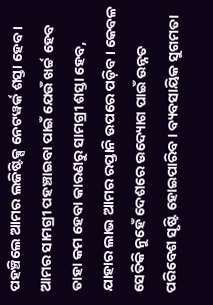ପହଞ୍ଚିଲେ ଆମର ଲଜିଷ୍ଟିକ୍ସ ନେଟୱର୍କ ଶସ୍ତା ହେବ । ଆମର ସାମଗ୍ରୀ ପହଞ୍ଚାଇବା ପାଇଁ ଯେଉଁ ଖର୍ଚ୍ଚ ହେବ ତାହା କମ ହେବା କାରଣରୁ ସାମଗ୍ରୀ ଶସ୍ତା ହେବ, ଯାହାର ଲାଭ ଆମର ରପ୍ତାନି ଉପରେ ପଡ଼ିବ। କେବଳ ସେତିକି ନୁହେଁ ଦେଶରେ ଉଦ୍ୟୋଗ ପାଇଁ ଉନ୍ନତ ପରିବେଶ ସୃଷ୍ଟି ହୋଇପାରିବ। ବ୍ୟବସାୟିକ ସୁଗମତା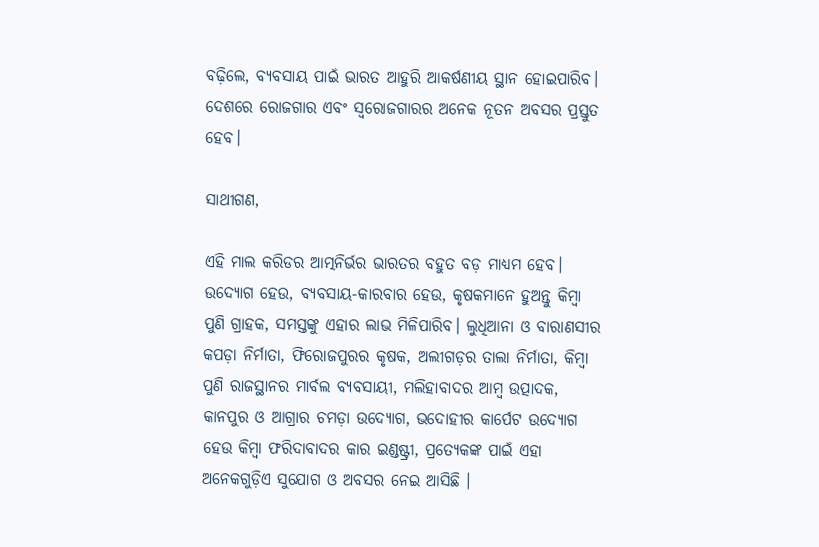ବଢ଼ିଲେ, ବ୍ୟବସାୟ ପାଇଁ ଭାରତ ଆହୁରି ଆକର୍ଷଣୀୟ ସ୍ଥାନ ହୋଇପାରିବ। ଦେଶରେ ରୋଜଗାର ଏବଂ ସ୍ୱରୋଜଗାରର ଅନେକ ନୂତନ ଅବସର ପ୍ରସ୍ତୁତ ହେବ।

ସାଥୀଗଣ,

ଏହି ମାଲ କରିଡର ଆତ୍ମନିର୍ଭର ଭାରତର ବହୁତ ବଡ଼ ମାଧ୍ୟମ ହେବ। ଉଦ୍ୟୋଗ ହେଉ, ବ୍ୟବସାୟ-କାରବାର ହେଉ, କୃଷକମାନେ ହୁଅନ୍ତୁ କିମ୍ବା ପୁଣି ଗ୍ରାହକ, ସମସ୍ତଙ୍କୁ ଏହାର ଲାଭ ମିଳିପାରିବ। ଲୁଧିଆନା ଓ ବାରାଣସୀର କପଡ଼ା ନିର୍ମାତା, ଫିରୋଜପୁରର କୃଷକ, ଅଲୀଗଡ଼ର ତାଲା ନିର୍ମାତା, କିମ୍ବା ପୁଣି ରାଜସ୍ଥାନର ମାର୍ବଲ ବ୍ୟବସାୟୀ, ମଲିହାବାଦର ଆମ୍ବ ଉତ୍ପାଦକ, କାନପୁର ଓ ଆଗ୍ରାର ଚମଡ଼ା ଉଦ୍ୟୋଗ, ଭଦୋହୀର କାର୍ପେଟ ଉଦ୍ୟୋଗ ହେଉ କିମ୍ବା ଫରିଦାବାଦର କାର ଇଣ୍ଡଷ୍ଟ୍ରୀ, ପ୍ରତ୍ୟେକଙ୍କ ପାଇଁ ଏହା ଅନେକଗୁଡ଼ିଏ ସୁଯୋଗ ଓ ଅବସର ନେଇ ଆସିଛି ।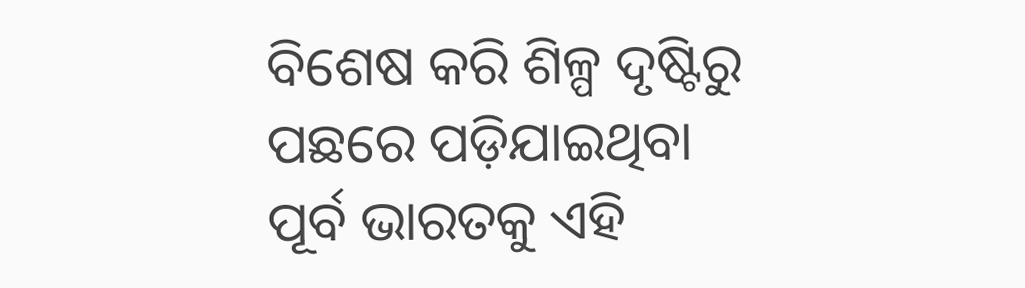ବିଶେଷ କରି ଶିଳ୍ପ ଦୃଷ୍ଟିରୁ ପଛରେ ପଡ଼ିଯାଇଥିବା ପୂର୍ବ ଭାରତକୁ ଏହି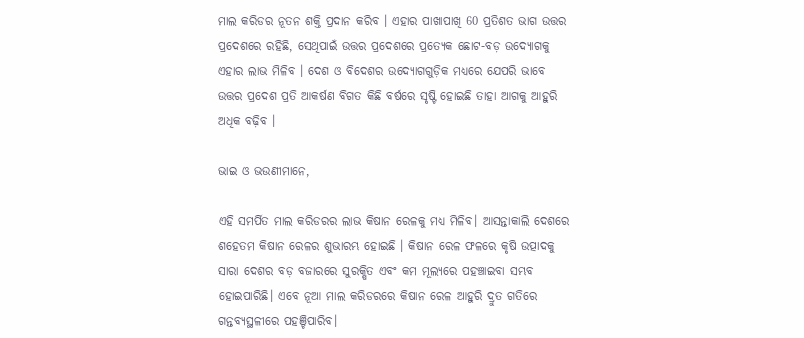ମାଲ କରିଡର ନୂତନ ଶକ୍ତି ପ୍ରଦାନ କରିବ । ଏହାର ପାଖାପାଖି 60 ପ୍ରତିଶତ ଭାଗ ଉତ୍ତର ପ୍ରଦେଶରେ ରହିଛି, ସେଥିପାଇଁ ଉତ୍ତର ପ୍ରଦେଶରେ ପ୍ରତ୍ୟେକ ଛୋଟ-ବଡ଼ ଉଦ୍ୟୋଗକୁ ଏହାର ଲାଭ ମିଳିବ । ଦେଶ ଓ ବିଦେଶର ଉଦ୍ୟୋଗଗୁଡ଼ିକ ମଧ୍ୟରେ ଯେପରି ଭାବେ ଉତ୍ତର ପ୍ରଦେଶ ପ୍ରତି ଆକର୍ଷଣ ବିଗତ କିଛି ବର୍ଷରେ ସୃଷ୍ଟି ହୋଇଛି ତାହା ଆଗକୁ ଆହୁରି ଅଧିକ ବଢ଼ିବ ।

ଭାଇ ଓ ଭଉଣୀମାନେ,

ଏହି ସମର୍ପିତ ମାଲ କରିଡରର ଲାଭ କିଷାନ ରେଳକୁ ମଧ୍ୟ ମିଳିବ। ଆସନ୍ତାକାଲି ଦେଶରେ ଶହେତମ କିଷାନ ରେଳର ଶୁଭାରମ୍ଭ ହୋଇଛି । କିଷାନ ରେଳ ଫଳରେ କୃଷି ଉତ୍ପାଦକୁ ସାରା ଦେଶର ବଡ଼ ବଜାରରେ ସୁରକ୍ଷିତ ଏବଂ କମ ମୂଲ୍ୟରେ ପହଞ୍ଚାଇବା ସମ୍ଭବ ହୋଇପାରିଛି। ଏବେ ନୂଆ ମାଲ କରିଡରରେ କିଷାନ ରେଳ ଆହୁରି ଦ୍ରୁତ ଗତିରେ ଗନ୍ତବ୍ୟସ୍ଥଳୀରେ ପହଞ୍ଚିପାରିବ।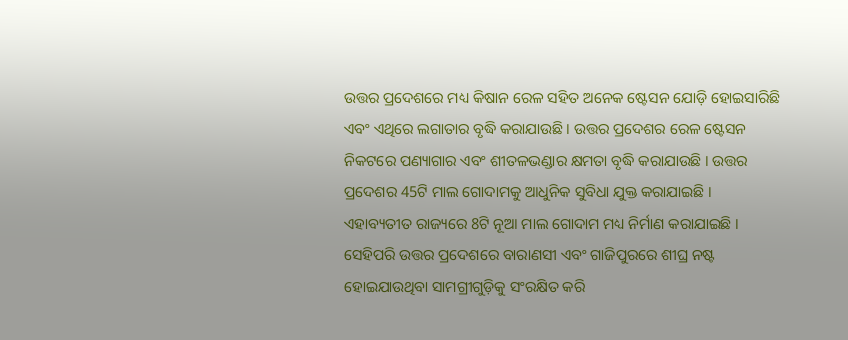ଉତ୍ତର ପ୍ରଦେଶରେ ମଧ୍ୟ କିଷାନ ରେଳ ସହିତ ଅନେକ ଷ୍ଟେସନ ଯୋଡ଼ି ହୋଇସାରିଛି ଏବଂ ଏଥିରେ ଲଗାତାର ବୃଦ୍ଧି କରାଯାଉଛି । ଉତ୍ତର ପ୍ରଦେଶର ରେଳ ଷ୍ଟେସନ ନିକଟରେ ପଣ୍ୟାଗାର ଏବଂ ଶୀତଳଭଣ୍ଡାର କ୍ଷମତା ବୃଦ୍ଧି କରାଯାଉଛି । ଉତ୍ତର ପ୍ରଦେଶର 45ଟି ମାଲ ଗୋଦାମକୁ ଆଧୁନିକ ସୁବିଧା ଯୁକ୍ତ କରାଯାଇଛି । ଏହାବ୍ୟତୀତ ରାଜ୍ୟରେ 8ଟି ନୂଆ ମାଲ ଗୋଦାମ ମଧ୍ୟ ନିର୍ମାଣ କରାଯାଇଛି । ସେହିପରି ଉତ୍ତର ପ୍ରଦେଶରେ ବାରାଣସୀ ଏବଂ ଗାଜିପୁରରେ ଶୀଘ୍ର ନଷ୍ଟ ହୋଇଯାଉଥିବା ସାମଗ୍ରୀଗୁଡ଼ିକୁ ସଂରକ୍ଷିତ କରି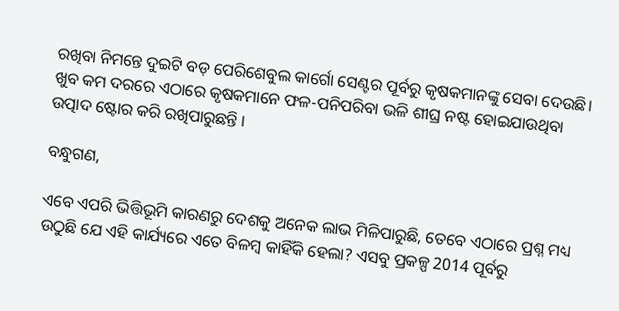ରଖିବା ନିମନ୍ତେ ଦୁଇଟି ବଡ଼ ପେରିଶେବୁଲ କାର୍ଗୋ ସେଣ୍ଟର ପୂର୍ବରୁ କୃଷକମାନଙ୍କୁ ସେବା ଦେଉଛି। ଖୁବ କମ ଦରରେ ଏଠାରେ କୃଷକମାନେ ଫଳ-ପନିପରିବା ଭଳି ଶୀଘ୍ର ନଷ୍ଟ ହୋଇଯାଉଥିବା ଉତ୍ପାଦ ଷ୍ଟୋର କରି ରଖିପାରୁଛନ୍ତି ।

ବନ୍ଧୁଗଣ,

ଏବେ ଏପରି ଭିତ୍ତିଭୂମି କାରଣରୁ ଦେଶକୁ ଅନେକ ଲାଭ ମିଳିପାରୁଛି, ତେବେ ଏଠାରେ ପ୍ରଶ୍ନ ମଧ୍ୟ ଉଠୁଛି ଯେ ଏହି କାର୍ଯ୍ୟରେ ଏତେ ବିଳମ୍ବ କାହିଁକି ହେଲା? ଏସବୁ ପ୍ରକଳ୍ପ 2014 ପୂର୍ବରୁ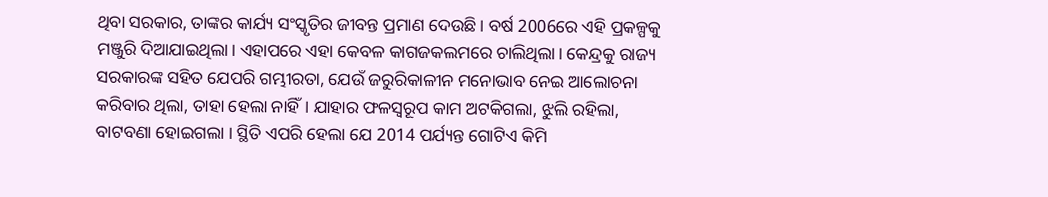ଥିବା ସରକାର, ତାଙ୍କର କାର୍ଯ୍ୟ ସଂସ୍କୃତିର ଜୀବନ୍ତ ପ୍ରମାଣ ଦେଉଛି । ବର୍ଷ 2006ରେ ଏହି ପ୍ରକଳ୍ପକୁ ମଞ୍ଜୁରି ଦିଆଯାଇଥିଲା। ଏହାପରେ ଏହା କେବଳ କାଗଜକଲମରେ ଚାଲିଥିଲା। କେନ୍ଦ୍ରକୁ ରାଜ୍ୟ ସରକାରଙ୍କ ସହିତ ଯେପରି ଗମ୍ଭୀରତା, ଯେଉଁ ଜରୁରିକାଳୀନ ମନୋଭାବ ନେଇ ଆଲୋଚନା କରିବାର ଥିଲା, ତାହା ହେଲା ନାହିଁ। ଯାହାର ଫଳସ୍ୱରୂପ କାମ ଅଟକିଗଲା, ଝୁଲି ରହିଲା, ବାଟବଣା ହୋଇଗଲା । ସ୍ଥିତି ଏପରି ହେଲା ଯେ 2014 ପର୍ଯ୍ୟନ୍ତ ଗୋଟିଏ କିମି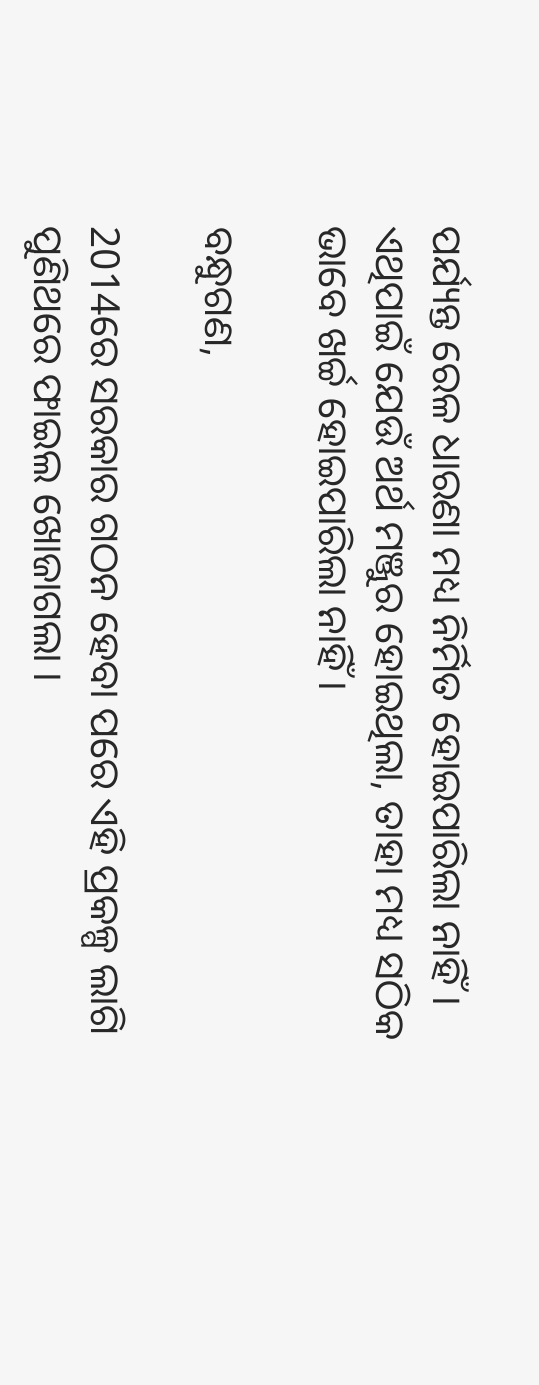ପର୍ଯ୍ୟନ୍ତ ରେଳ ଧାରଣା ମଧ୍ୟ ନିର୍ମିତ ହୋଇପାରିଲା ନାହିଁ । ଏଥିପାଇଁ ଯେଉଁ ଅର୍ଥ ମଞ୍ଜୁର ହୋଇଥିଲା, ତାହା ମଧ୍ୟ ସଠିକ ଭାବେ ଖର୍ଚ୍ଚ ହୋଇପାରିଲା ନାହିଁ ।

ବନ୍ଧୁଗଣ,

2014ରେ ସରକାର ଗଠନ ହେବା ପରେ ଏହି ପ୍ରକଳ୍ପ ଲାଗି ପୁଣିଥରେ ଫାଇଲ ଖୋଜାଗଲା ।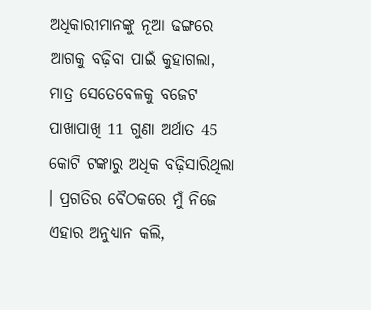ଅଧିକାରୀମାନଙ୍କୁ ନୂଆ ଢଙ୍ଗରେ ଆଗକୁ ବଢ଼ିବା ପାଇଁ କୁହାଗଲା, ମାତ୍ର ସେତେବେଳକୁ ବଜେଟ ପାଖାପାଖି 11 ଗୁଣା ଅର୍ଥାତ 45 କୋଟି ଟଙ୍କାରୁ ଅଧିକ ବଢ଼ିସାରିଥିଲା । ପ୍ରଗତିର ବୈଠକରେ ମୁଁ ନିଜେ ଏହାର ଅନୁଧ୍ୟାନ କଲି,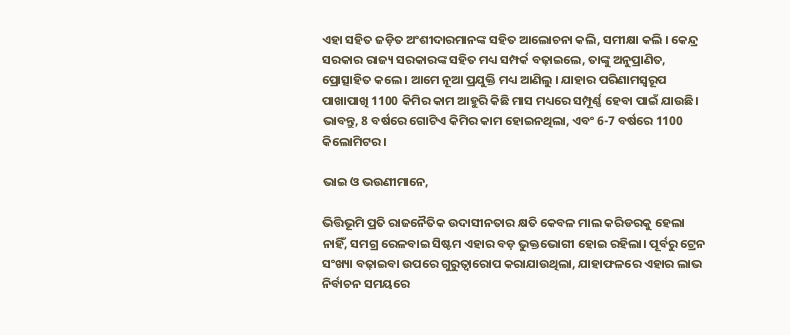ଏହା ସହିତ ଜଡ଼ିତ ଅଂଶୀଦାରମାନଙ୍କ ସହିତ ଆଲୋଚନା କଲି, ସମୀକ୍ଷା କଲି । କେନ୍ଦ୍ର ସରକାର ରାଜ୍ୟ ସରକାରଙ୍କ ସହିତ ମଧ୍ୟ ସମ୍ପର୍କ ବଢ଼ାଇଲେ, ତାଙ୍କୁ ଅନୁପ୍ରାଣିତ, ପ୍ରୋତ୍ସାହିତ କଲେ । ଆମେ ନୂଆ ପ୍ରଯୁକ୍ତି ମଧ୍ୟ ଆଣିଲୁ । ଯାହାର ପରିଣାମସ୍ୱରୂପ ପାଖାପାଖି 1100 କିମିର କାମ ଆହୁରି କିଛି ମାସ ମଧ୍ୟରେ ସମ୍ପୂର୍ଣ୍ଣ ହେବା ପାଇଁ ଯାଉଛି। ଭାବନ୍ତୁ, 8 ବର୍ଷରେ ଗୋଟିଏ କିମିର କାମ ହୋଇନଥିଲା, ଏବଂ 6-7 ବର୍ଷରେ 1100 କିଲୋମିଟର ।

ଭାଇ ଓ ଭଉଣୀମାନେ,

ଭିତ୍ତିଭୂମି ପ୍ରତି ରାଜନୈତିକ ଉଦାସୀନତାର କ୍ଷତି କେବଳ ମାଲ କରିଡରକୁ ହେଲା ନାହିଁ, ସମଗ୍ର ରେଳବାଇ ସିଷ୍ଟମ ଏହାର ବଡ଼ ଭୁକ୍ତଭୋଗୀ ହୋଇ ରହିଲା। ପୂର୍ବରୁ ଟ୍ରେନ ସଂଖ୍ୟା ବଢ଼ାଇବା ଉପରେ ଗୁରୁତ୍ୱାରୋପ କରାଯାଉଥିଲା, ଯାହାଫଳରେ ଏହାର ଲାଭ ନିର୍ବାଚନ ସମୟରେ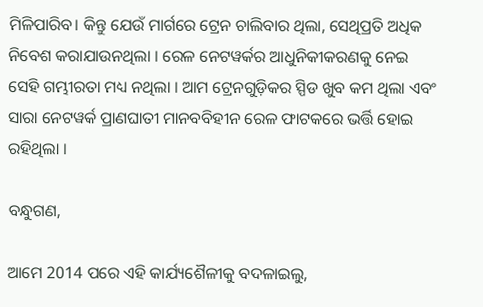ମିଳିପାରିବ। କିନ୍ତୁ ଯେଉଁ ମାର୍ଗରେ ଟ୍ରେନ ଚାଲିବାର ଥିଲା, ସେଥିପ୍ରତି ଅଧିକ ନିବେଶ କରାଯାଉନଥିଲା । ରେଳ ନେଟୱର୍କର ଆଧୁନିକୀକରଣକୁ ନେଇ ସେହି ଗମ୍ଭୀରତା ମଧ୍ୟ ନଥିଲା । ଆମ ଟ୍ରେନଗୁଡ଼ିକର ସ୍ପିଡ ଖୁବ କମ ଥିଲା ଏବଂ ସାରା ନେଟୱର୍କ ପ୍ରାଣଘାତୀ ମାନବବିହୀନ ରେଳ ଫାଟକରେ ଭର୍ତ୍ତି ହୋଇ ରହିଥିଲା ।

ବନ୍ଧୁଗଣ,

ଆମେ 2014 ପରେ ଏହି କାର୍ଯ୍ୟଶୈଳୀକୁ ବଦଳାଇଲୁ,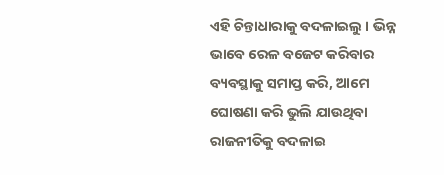ଏହି ଚିନ୍ତାଧାରାକୁ ବଦଳାଇଲୁ । ଭିନ୍ନ ଭାବେ ରେଳ ବଜେଟ କରିବାର ବ୍ୟବସ୍ଥାକୁ ସମାପ୍ତ କରି, ଆମେ ଘୋଷଣା କରି ଭୁଲି ଯାଉଥିବା ରାଜନୀତିକୁ ବଦଳାଇ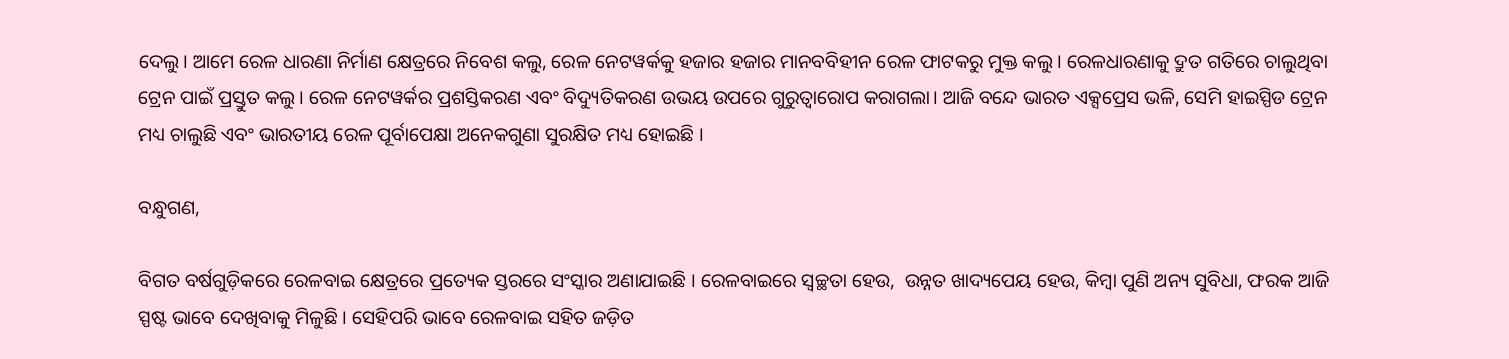ଦେଲୁ। ଆମେ ରେଳ ଧାରଣା ନିର୍ମାଣ କ୍ଷେତ୍ରରେ ନିବେଶ କଲୁ, ରେଳ ନେଟୱର୍କକୁ ହଜାର ହଜାର ମାନବବିହୀନ ରେଳ ଫାଟକରୁ ମୁକ୍ତ କଲୁ । ରେଳଧାରଣାକୁ ଦ୍ରୁତ ଗତିରେ ଚାଲୁଥିବା ଟ୍ରେନ ପାଇଁ ପ୍ରସ୍ତୁତ କଲୁ। ରେଳ ନେଟୱର୍କର ପ୍ରଶସ୍ତିକରଣ ଏବଂ ବିଦ୍ୟୁତିକରଣ ଉଭୟ ଉପରେ ଗୁରୁତ୍ୱାରୋପ କରାଗଲା। ଆଜି ବନ୍ଦେ ଭାରତ ଏକ୍ସପ୍ରେସ ଭଳି, ସେମି ହାଇସ୍ପିଡ ଟ୍ରେନ ମଧ୍ୟ ଚାଲୁଛି ଏବଂ ଭାରତୀୟ ରେଳ ପୂର୍ବାପେକ୍ଷା ଅନେକଗୁଣା ସୁରକ୍ଷିତ ମଧ୍ୟ ହୋଇଛି ।

ବନ୍ଧୁଗଣ,

ବିଗତ ବର୍ଷଗୁଡ଼ିକରେ ରେଳବାଇ କ୍ଷେତ୍ରରେ ପ୍ରତ୍ୟେକ ସ୍ତରରେ ସଂସ୍କାର ଅଣାଯାଇଛି । ରେଳବାଇରେ ସ୍ୱଚ୍ଛତା ହେଉ,  ଉନ୍ନତ ଖାଦ୍ୟପେୟ ହେଉ, କିମ୍ବା ପୁଣି ଅନ୍ୟ ସୁବିଧା, ଫରକ ଆଜି ସ୍ପଷ୍ଟ ଭାବେ ଦେଖିବାକୁ ମିଳୁଛି । ସେହିପରି ଭାବେ ରେଳବାଇ ସହିତ ଜଡ଼ିତ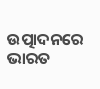ଉତ୍ପାଦନରେ ଭାରତ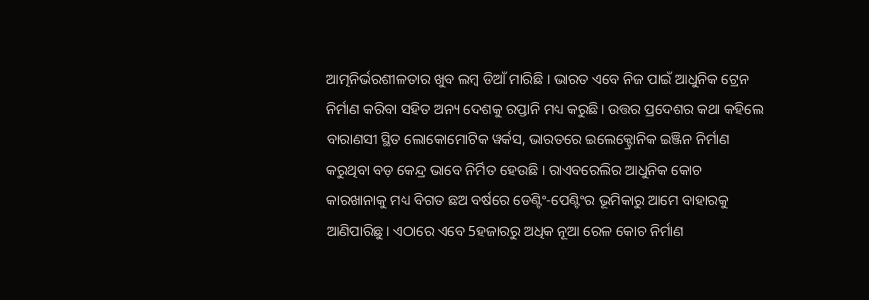ଆତ୍ମନିର୍ଭରଶୀଳତାର ଖୁବ ଲମ୍ବ ଡିଆଁ ମାରିଛି । ଭାରତ ଏବେ ନିଜ ପାଇଁ ଆଧୁନିକ ଟ୍ରେନ ନିର୍ମାଣ କରିବା ସହିତ ଅନ୍ୟ ଦେଶକୁ ରପ୍ତାନି ମଧ୍ୟ କରୁଛି। ଉତ୍ତର ପ୍ରଦେଶର କଥା କହିଲେ ବାରାଣସୀ ସ୍ଥିତ ଲୋକୋମୋଟିକ ୱର୍କସ, ଭାରତରେ ଇଲେକ୍ଟ୍ରୋନିକ ଇଞ୍ଜିନ ନିର୍ମାଣ କରୁଥିବା ବଡ଼ କେନ୍ଦ୍ର ଭାବେ ନିର୍ମିତ ହେଉଛି । ରାଏବରେଲିର ଆଧୁନିକ କୋଚ କାରଖାନାକୁ ମଧ୍ୟ ବିଗତ ଛଅ ବର୍ଷରେ ଡେଣ୍ଟିଂ-ପେଣ୍ଟିଂର ଭୂମିକାରୁ ଆମେ ବାହାରକୁ ଆଣିପାରିଛୁ। ଏଠାରେ ଏବେ 5ହଜାରରୁ ଅଧିକ ନୂଆ ରେଳ କୋଚ ନିର୍ମାଣ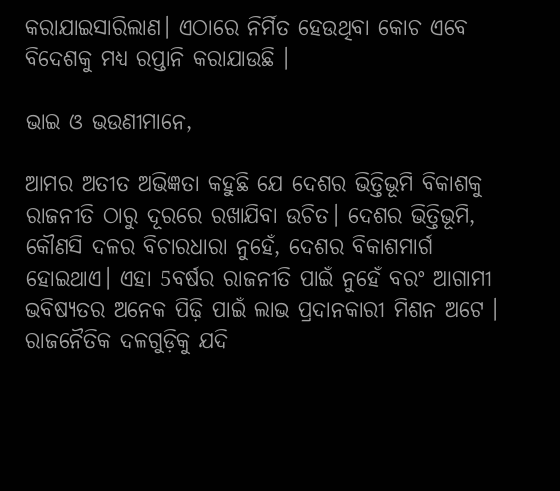କରାଯାଇସାରିଲାଣ। ଏଠାରେ ନିର୍ମିତ ହେଉଥିବା କୋଚ ଏବେ ବିଦେଶକୁ ମଧ୍ୟ ରପ୍ତାନି କରାଯାଉଛି ।

ଭାଇ ଓ ଭଉଣୀମାନେ,

ଆମର ଅତୀତ ଅଭିଜ୍ଞତା କହୁଛି ଯେ ଦେଶର ଭିତ୍ତିଭୂମି ବିକାଶକୁ ରାଜନୀତି ଠାରୁ ଦୂରରେ ରଖାଯିବା ଉଚିତ। ଦେଶର ଭିତ୍ତିଭୂମି, କୌଣସି ଦଳର ବିଚାରଧାରା ନୁହେଁ, ଦେଶର ବିକାଶମାର୍ଗ ହୋଇଥାଏ। ଏହା 5ବର୍ଷର ରାଜନୀତି ପାଇଁ ନୁହେଁ ବରଂ ଆଗାମୀ ଭବିଷ୍ୟତର ଅନେକ ପିଢ଼ି ପାଇଁ ଲାଭ ପ୍ରଦାନକାରୀ ମିଶନ ଅଟେ । ରାଜନୈତିକ ଦଳଗୁଡ଼ିକୁ ଯଦି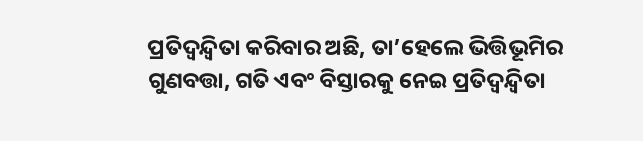ପ୍ରତିଦ୍ୱନ୍ଦ୍ୱିତା କରିବାର ଅଛି, ତା’ହେଲେ ଭିତ୍ତିଭୂମିର ଗୁଣବତ୍ତା, ଗତି ଏବଂ ବିସ୍ତାରକୁ ନେଇ ପ୍ରତିଦ୍ୱନ୍ଦ୍ୱିତା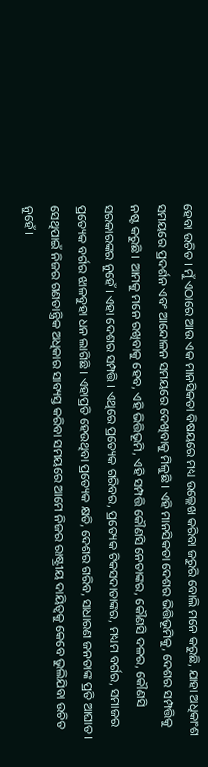ହେବା ଉଚିତ । ମୁଁ ଏଠାରେ ଆଉ ଏକ ମାନସିକତା ବିଷୟରେ ମଧ୍ୟ ଉଲ୍ଲେଖ କରିବା ଜରୁରି ବୋଲି ମନେ କରୁଛି, ଯାହା ଅଧିକାଂଶ ସମୟରେ ପ୍ରଦର୍ଶନ ଏବଂ ଆନ୍ଦୋଳନ ସମୟରେ ଦେଖିବାକୁ ମିଳୁଛି । ଏହି ମାନସିକତା ଦେଶର ଭିତ୍ତିଭୂମିକୁ, ଦେଶର ସମ୍ପତ୍ତିକୁ ନଷ୍ଟ କରୁଛି । ଆମକୁ ମନେ ରଖିବାକୁ ହେବ, ଏହି ଭିତ୍ତିଭୂମି, ଏହି ସମ୍ପତ୍ତି କୌଣସି ନେତାଙ୍କର, କୌଣସି ଦଳର, କୌଣସି ସରକାରଙ୍କର ନୁହେଁ । ଏହା ଦେଶର ସମ୍ପତ୍ତି । ଏଥିରେ ପ୍ରତ୍ୟେକ ଗରିବର, ପ୍ରତ୍ୟେକ ଟିକସଦାତାଙ୍କର, ମଧ୍ୟମ ବର୍ଗର, ସମାଜର ପ୍ରତ୍ୟେକ ବର୍ଗର ଝାଳବୁହା ଧନ ଲାଗିଛି । ଏହାପ୍ରତି ହେଉଥିବା ପ୍ରତ୍ୟେକ କ୍ଷତି, ଦେଶର ଗରିବ, ସାଧାରଣ ଜନତାଙ୍କ ପ୍ରତି ଆଘାତ । ସେଥିପାଇଁ ନିଜର ଗଣତାନ୍ତ୍ରିକ ଅଧିକାର ସାବ୍ୟସ୍ତ କରିବା ସମୟରେ ଆମେ ନିଜର ରାଷ୍ଟ୍ରୀୟ ଦାୟିତ୍ୱକୁ କେବେ ଭୁଲିଯିବା ଉଚିତ ନୁହେଁ ।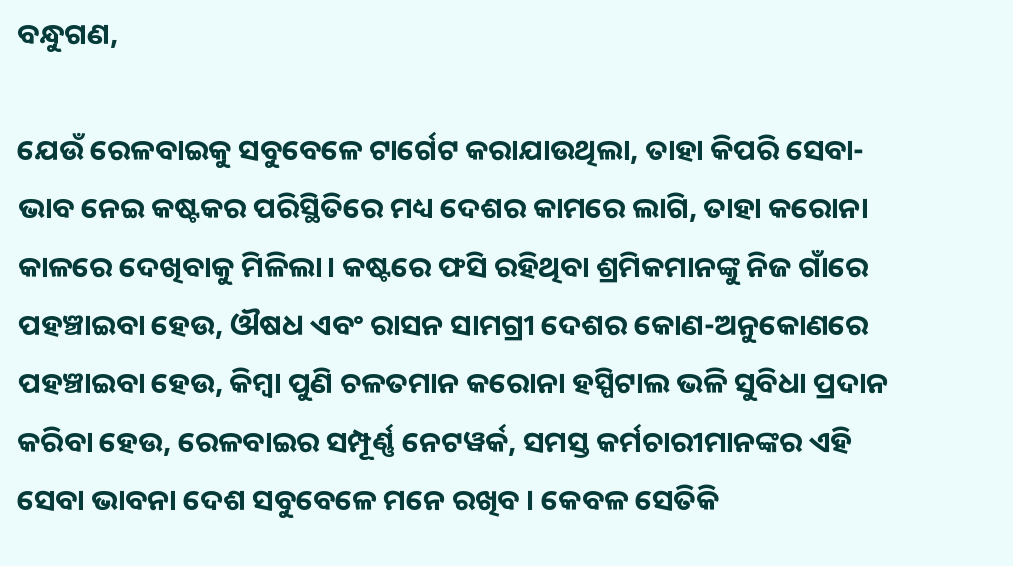ବନ୍ଧୁଗଣ,

ଯେଉଁ ରେଳବାଇକୁ ସବୁବେଳେ ଟାର୍ଗେଟ କରାଯାଉଥିଲା, ତାହା କିପରି ସେବା-ଭାବ ନେଇ କଷ୍ଟକର ପରିସ୍ଥିତିରେ ମଧ୍ୟ ଦେଶର କାମରେ ଲାଗି, ତାହା କରୋନା କାଳରେ ଦେଖିବାକୁ ମିଳିଲା। କଷ୍ଟରେ ଫସି ରହିଥିବା ଶ୍ରମିକମାନଙ୍କୁ ନିଜ ଗାଁରେ ପହଞ୍ଚାଇବା ହେଉ, ଔଷଧ ଏବଂ ରାସନ ସାମଗ୍ରୀ ଦେଶର କୋଣ-ଅନୁକୋଣରେ ପହଞ୍ଚାଇବା ହେଉ, କିମ୍ବା ପୁଣି ଚଳତମାନ କରୋନା ହସ୍ପିଟାଲ ଭଳି ସୁବିଧା ପ୍ରଦାନ କରିବା ହେଉ, ରେଳବାଇର ସମ୍ପୂର୍ଣ୍ଣ ନେଟୱର୍କ, ସମସ୍ତ କର୍ମଚାରୀମାନଙ୍କର ଏହି ସେବା ଭାବନା ଦେଶ ସବୁବେଳେ ମନେ ରଖିବ । କେବଳ ସେତିକି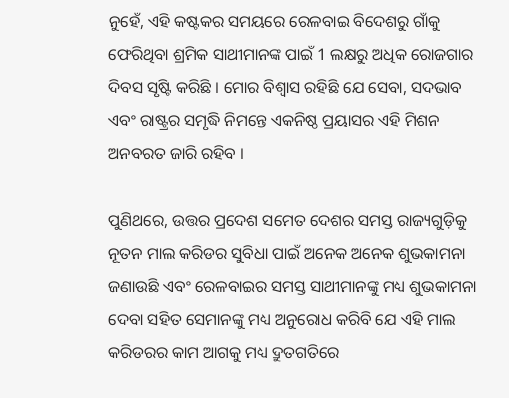ନୁହେଁ, ଏହି କଷ୍ଟକର ସମୟରେ ରେଳବାଇ ବିଦେଶରୁ ଗାଁକୁ ଫେରିଥିବା ଶ୍ରମିକ ସାଥୀମାନଙ୍କ ପାଇଁ 1 ଲକ୍ଷରୁ ଅଧିକ ରୋଜଗାର ଦିବସ ସୃଷ୍ଟି କରିଛି । ମୋର ବିଶ୍ୱାସ ରହିଛି ଯେ ସେବା, ସଦଭାବ ଏବଂ ରାଷ୍ଟ୍ରର ସମୃଦ୍ଧି ନିମନ୍ତେ ଏକନିଷ୍ଠ ପ୍ରୟାସର ଏହି ମିଶନ ଅନବରତ ଜାରି ରହିବ ।

ପୁଣିଥରେ, ଉତ୍ତର ପ୍ରଦେଶ ସମେତ ଦେଶର ସମସ୍ତ ରାଜ୍ୟଗୁଡ଼ିକୁ ନୂତନ ମାଲ କରିଡର ସୁବିଧା ପାଇଁ ଅନେକ ଅନେକ ଶୁଭକାମନା ଜଣାଉଛି ଏବଂ ରେଳବାଇର ସମସ୍ତ ସାଥୀମାନଙ୍କୁ ମଧ୍ୟ ଶୁଭକାମନା ଦେବା ସହିତ ସେମାନଙ୍କୁ ମଧ୍ୟ ଅନୁରୋଧ କରିବି ଯେ ଏହି ମାଲ କରିଡରର କାମ ଆଗକୁ ମଧ୍ୟ ଦ୍ରୁତଗତିରେ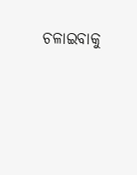ଚଳାଇବାକୁ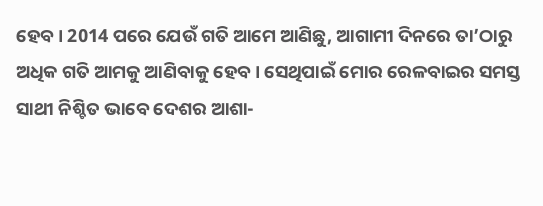ହେବ । 2014 ପରେ ଯେଉଁ ଗତି ଆମେ ଆଣିଛୁ, ଆଗାମୀ ଦିନରେ ତା’ଠାରୁ ଅଧିକ ଗତି ଆମକୁ ଆଣିବାକୁ ହେବ। ସେଥିପାଇଁ ମୋର ରେଳବାଇର ସମସ୍ତ ସାଥୀ ନିଶ୍ଚିତ ଭାବେ ଦେଶର ଆଶା-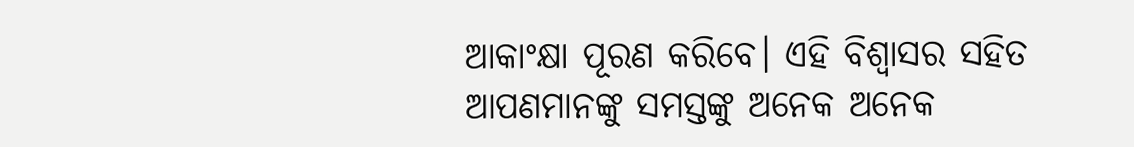ଆକାଂକ୍ଷା ପୂରଣ କରିବେ। ଏହି ବିଶ୍ୱାସର ସହିତ ଆପଣମାନଙ୍କୁ ସମସ୍ତଙ୍କୁ ଅନେକ ଅନେକ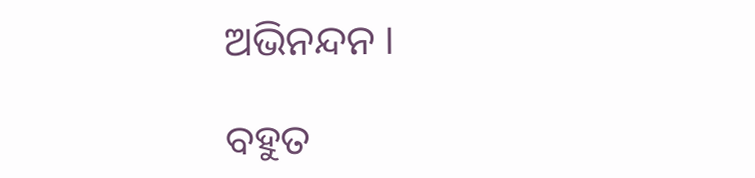ଅଭିନନ୍ଦନ ।

ବହୁତ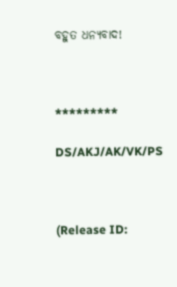ବହୁତ ଧନ୍ୟବାଦ!



*********

DS/AKJ/AK/VK/PS



(Release ID: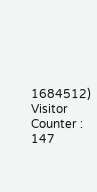1684512) Visitor Counter : 147